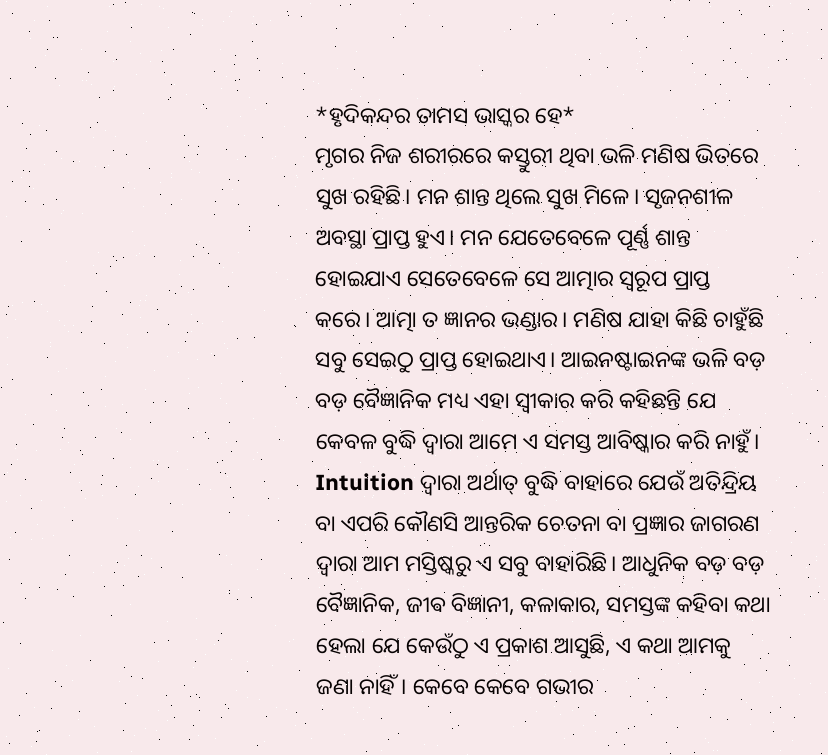*ହୃଦିକନ୍ଦର ତାମସ ଭାସ୍କର ହେ*
ମୃଗର ନିଜ ଶରୀରରେ କସ୍ତୁରୀ ଥିବା ଭଳି ମଣିଷ ଭିତରେ ସୁଖ ରହିଛି। ମନ ଶାନ୍ତ ଥିଲେ ସୁଖ ମିଳେ। ସୃଜନଶୀଳ ଅବସ୍ଥା ପ୍ରାପ୍ତ ହୁଏ। ମନ ଯେତେବେଳେ ପୂର୍ଣ୍ଣ ଶାନ୍ତ ହୋଇଯାଏ ସେତେବେଳେ ସେ ଆତ୍ମାର ସ୍ୱରୂପ ପ୍ରାପ୍ତ କରେ। ଆତ୍ମା ତ ଜ୍ଞାନର ଭଣ୍ଡାର। ମଣିଷ ଯାହା କିଛି ଚାହୁଁଛି ସବୁ ସେଇଠୁ ପ୍ରାପ୍ତ ହୋଇଥାଏ। ଆଇନଷ୍ଟାଇନଙ୍କ ଭଳି ବଡ଼ ବଡ଼ ବୈଜ୍ଞାନିକ ମଧ୍ୟ ଏହା ସ୍ୱୀକାର କରି କହିଛନ୍ତି ଯେ କେବଳ ବୁଦ୍ଧି ଦ୍ୱାରା ଆମେ ଏ ସମସ୍ତ ଆବିଷ୍କାର କରି ନାହୁଁ। Intuition ଦ୍ୱାରା ଅର୍ଥାତ୍ ବୁଦ୍ଧି ବାହାରେ ଯେଉଁ ଅତିନ୍ଦ୍ରିୟ ବା ଏପରି କୌଣସି ଆନ୍ତରିକ ଚେତନା ବା ପ୍ରଜ୍ଞାର ଜାଗରଣ ଦ୍ୱାରା ଆମ ମସ୍ତିଷ୍କରୁ ଏ ସବୁ ବାହାରିଛି। ଆଧୁନିକ ବଡ଼ ବଡ଼ ବୈଜ୍ଞାନିକ, ଜୀଵ ବିଜ୍ଞାନୀ, କଳାକାର, ସମସ୍ତଙ୍କ କହିବା କଥା ହେଲା ଯେ କେଉଁଠୁ ଏ ପ୍ରକାଶ ଆସୁଛି, ଏ କଥା ଆମକୁ ଜଣା ନାହିଁ। କେବେ କେବେ ଗଭୀର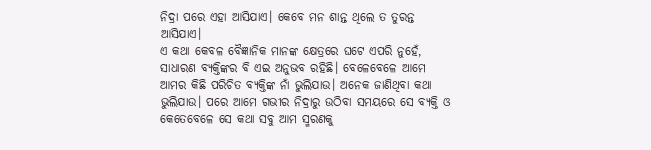ନିଦ୍ରା ପରେ ଏହା ଆସିଯାଏ। କେବେ ମନ ଶାନ୍ତ ଥିଲେ ତ ତୁରନ୍ତ ଆସିଯାଏ।
ଏ କଥା କେବଳ ବୈଜ୍ଞାନିକ ମାନଙ୍କ କ୍ଷେତ୍ରରେ ଘଟେ ଏପରି ନୁହେଁ, ସାଧାରଣ ବ୍ୟକ୍ତିଙ୍କର ବି ଏଇ ଅନୁଭବ ରହିଛି। ବେଳେବେଳେ ଆମେ ଆମର କିଛି ପରିଚିତ ବ୍ୟକ୍ତିଙ୍କ ନାଁ ଭୁଲିଯାଉ। ଅନେକ ଜାଣିଥିବା କଥା ଭୁଲିଯାଉ। ପରେ ଆମେ ଗଭୀର ନିଦ୍ରାରୁ ଉଠିବା ସମୟରେ ସେ ବ୍ୟକ୍ତି ଓ କେତେବେଳେ ସେ କଥା ସବୁ ଆମ ସ୍ମରଣକୁ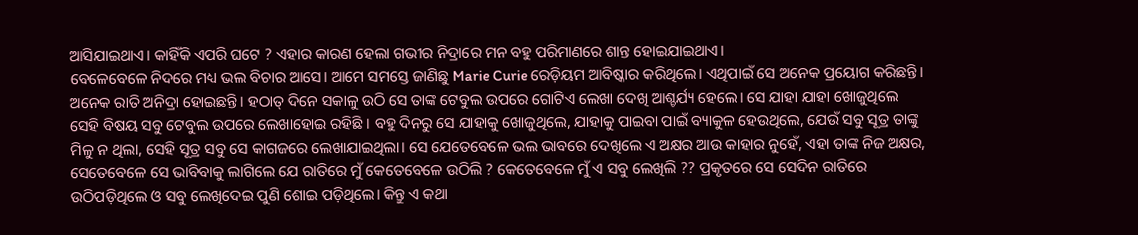ଆସିଯାଇଥାଏ। କାହିଁକି ଏପରି ଘଟେ ? ଏହାର କାରଣ ହେଲା ଗଭୀର ନିଦ୍ରାରେ ମନ ବହୁ ପରିମାଣରେ ଶାନ୍ତ ହୋଇଯାଇଥାଏ।
ବେଳେବେଳେ ନିଦରେ ମଧ୍ୟ ଭଲ ବିଚାର ଆସେ। ଆମେ ସମସ୍ତେ ଜାଣିଛୁ Marie Curie ରେଡ଼ିୟମ ଆବିଷ୍କାର କରିଥିଲେ। ଏଥିପାଇଁ ସେ ଅନେକ ପ୍ରୟୋଗ କରିଛନ୍ତି। ଅନେକ ରାତି ଅନିଦ୍ରା ହୋଇଛନ୍ତି। ହଠାତ୍ ଦିନେ ସକାଳୁ ଉଠି ସେ ତାଙ୍କ ଟେବୁଲ ଉପରେ ଗୋଟିଏ ଲେଖା ଦେଖି ଆଶ୍ଚର୍ଯ୍ୟ ହେଲେ। ସେ ଯାହା ଯାହା ଖୋଜୁଥିଲେ ସେହି ବିଷୟ ସବୁ ଟେବୁଲ ଉପରେ ଲେଖାହୋଇ ରହିଛି । ବହୁ ଦିନରୁ ସେ ଯାହାକୁ ଖୋଜୁଥିଲେ, ଯାହାକୁ ପାଇବା ପାଇଁ ବ୍ୟାକୁଳ ହେଉଥିଲେ, ଯେଉଁ ସବୁ ସୂତ୍ର ତାଙ୍କୁ ମିଳୁ ନ ଥିଲା, ସେହି ସୂତ୍ର ସବୁ ସେ କାଗଜରେ ଲେଖାଯାଇଥିଲା। ସେ ଯେତେବେଳେ ଭଲ ଭାବରେ ଦେଖିଲେ ଏ ଅକ୍ଷର ଆଉ କାହାର ନୁହେଁ, ଏହା ତାଙ୍କ ନିଜ ଅକ୍ଷର, ସେତେବେଳେ ସେ ଭାବିବାକୁ ଲାଗିଲେ ଯେ ରାତିରେ ମୁଁ କେତେବେଳେ ଉଠିଲି ? କେତେବେଳେ ମୁଁ ଏ ସବୁ ଲେଖିଲି ?? ପ୍ରକୃତରେ ସେ ସେଦିନ ରାତିରେ ଉଠିପଡ଼ିଥିଲେ ଓ ସବୁ ଲେଖିଦେଇ ପୁଣି ଶୋଇ ପଡ଼ିଥିଲେ। କିନ୍ତୁ ଏ କଥା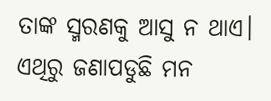ତାଙ୍କ ସ୍ମରଣକୁ ଆସୁ ନ ଥାଏ। ଏଥିରୁ ଜଣାପଡୁଛି ମନ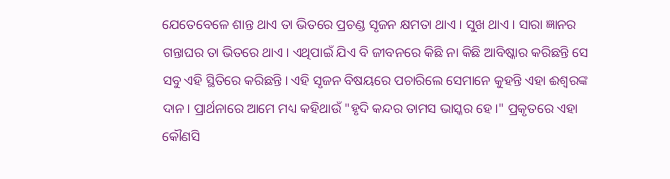ଯେତେବେଳେ ଶାନ୍ତ ଥାଏ ତା ଭିତରେ ପ୍ରଚଣ୍ଡ ସୃଜନ କ୍ଷମତା ଥାଏ। ସୁଖ ଥାଏ। ସାରା ଜ୍ଞାନର ଗନ୍ତାଘର ତା ଭିତରେ ଥାଏ। ଏଥିପାଇଁ ଯିଏ ବି ଜୀବନରେ କିଛି ନା କିଛି ଆବିଷ୍କାର କରିଛନ୍ତି ସେ ସବୁ ଏହି ସ୍ଥିତିରେ କରିଛନ୍ତି। ଏହି ସୃଜନ ବିଷୟରେ ପଚାରିଲେ ସେମାନେ କୁହନ୍ତି ଏହା ଈଶ୍ୱରଙ୍କ ଦାନ। ପ୍ରାର୍ଥନାରେ ଆମେ ମଧ୍ୟ କହିଥାଉଁ "ହୃଦି କନ୍ଦର ତାମସ ଭାସ୍କର ହେ।" ପ୍ରକୃତରେ ଏହା କୌଣସି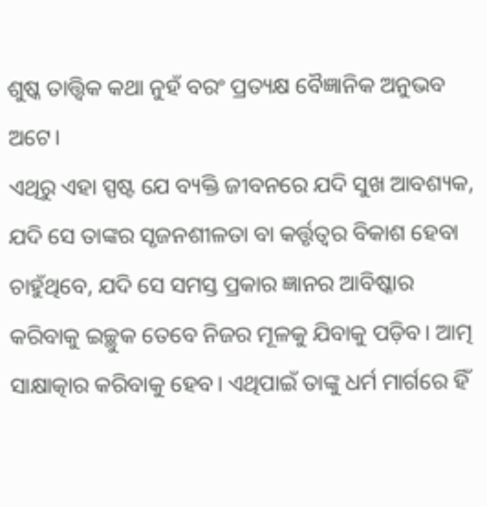ଶୁଷ୍କ ତାତ୍ତ୍ଵିକ କଥା ନୁହଁ ବରଂ ପ୍ରତ୍ୟକ୍ଷ ବୈଜ୍ଞାନିକ ଅନୁଭବ ଅଟେ।
ଏଥିରୁ ଏହା ସ୍ପଷ୍ଟ ଯେ ବ୍ୟକ୍ତି ଜୀବନରେ ଯଦି ସୁଖ ଆବଶ୍ୟକ, ଯଦି ସେ ତାଙ୍କର ସୃଜନଶୀଳତା ବା କର୍ତ୍ତୃତ୍ୱର ବିକାଶ ହେବା ଚାହୁଁଥିବେ, ଯଦି ସେ ସମସ୍ତ ପ୍ରକାର ଜ୍ଞାନର ଆବିଷ୍କାର କରିବାକୁ ଇଚ୍ଛୁକ ତେବେ ନିଜର ମୂଳକୁ ଯିବାକୁ ପଡ଼ିବ। ଆତ୍ମ ସାକ୍ଷାତ୍କାର କରିବାକୁ ହେବ। ଏଥିପାଇଁ ତାଙ୍କୁ ଧର୍ମ ମାର୍ଗରେ ହିଁ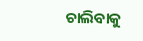ଚାଲିବାକୁ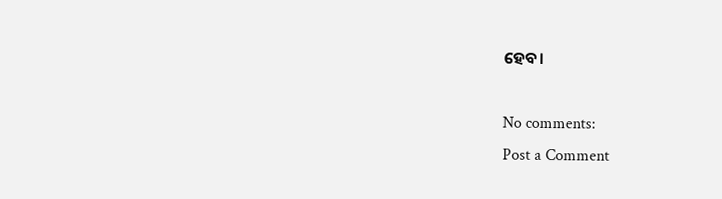ହେବ।

No comments:
Post a Comment